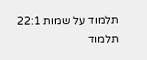תלמוד על שמות 22:1
תלמוד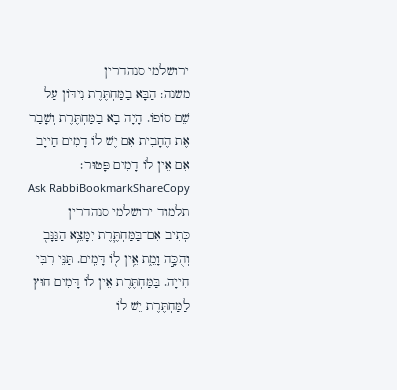ירושלמי סנהדרין
משנה: הַבָּא בַמַּחְתֶּרֶת נִידּוֹן עַל שֵׁם סוֹפוֹ. הָיָה בָא בַמַּחְתֶּרֶת וְשָׁבַר אֶת הֶחָבִית אִם יֶשׁ לוֹ דָמִים חַייָב אִם אֵין לוֹ דָמִים פָּטוּר׃
Ask RabbiBookmarkShareCopy
תלמוד ירושלמי סנהדרין
כְּתִיב אִם־בַּמַּחְתֶּ֛רֶת יִמָּצֵ֥א הַגַּנָּב֖ וְהֻכָּ֣ה וָמֵ֑ת אֵ֥ין ל֖וֹ דָּמִֽים. תַּנֵּי רִבִּי חִייָה. בַּמַּחְתֶּרֶת אֵין לוֹ דָּמִים חוּץ לַמַּחְתֶּרֶת יֵשׁ לוֹ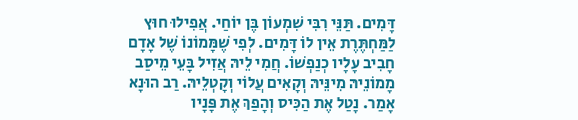דָּמִים. תַּנֵּי רִבִּי שִׁמְעוֹן בֶּן יוֹחַי. אֲפִילוּ חוּץ לַמַּחְתֶּרֶת אֵין לוֹ דָּמִים. לְפִי שֶׁמָּמוֹנוֹ שֶׁל אָדָם חָבִיב עָלָיו כְנַפְשׁוֹ. חֲמִי לֵיהּ אֲזִיל בָּעֵי מֵיסַב מָמוֹנֵיהּ מִינֵּיהּ וְקָאִים עֲלוֹי וְקָטְלֵיהּ. רַב הוּנָא אָמַר. נָטַל אֶת הַכִּיס וְהָפַךְ אֶת פָּנָיו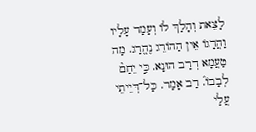לָצֵאת וְהָלַךְ לוֹ וְעָמַד עָלָיו וַהֲרָגוֹ אֵין הַהוֹרֵג נֶהֱרַג. מַה טַעֲמָא דְרַב הוּנָא. כִּ֣י יֵחַם֘ לְבָבוֹ֒. רַב אָמַר. כָּל־דְּיֵיתֵי עֲלַי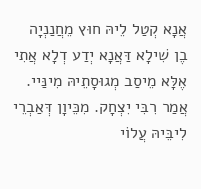אֲנָא קְטַל לֵיהּ חוּץ מֵחֲנַנְיָה בֶן שִׁילָא דַּאֲנָא יְדַע דְלָא אֲתִי אֶלָּא מֵיסַב מְגוּסָתֵיהּ מִינַּיי. אֲמַר רִבִּי יִצְחָק. מִכֵּיוָן דְּאַבְרֵי לִיבֵּיהּ עֲלוֹי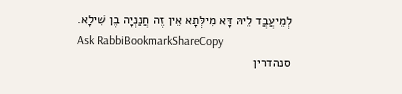לְמֵיעֲבֲד לֵיהּ דָּא מִילְּתָא אֵין זֶה חֲנַנְיָה בֶן שִׁילָא.
Ask RabbiBookmarkShareCopy
סנהדרין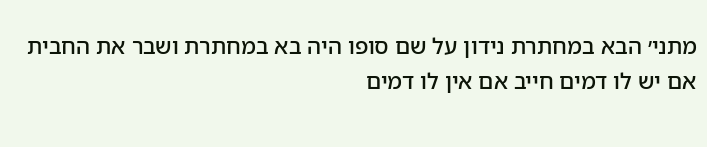מתני׳ הבא במחתרת נידון על שם סופו היה בא במחתרת ושבר את החבית אם יש לו דמים חייב אם אין לו דמים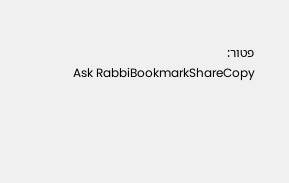פטור:
Ask RabbiBookmarkShareCopy